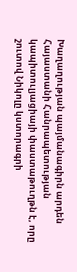Խաղաղության պայմանագիրն արդեն Հայաստանի Հանրապետության կապիտուլյացիայի փաստաթուղթն է, որը շուտով Նիկոլը կստորագրի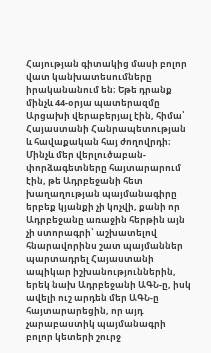Հայության գիտակից մասի բոլոր վատ կանխատեսումները իրականանում են։ Եթե դրանք մինչև 44-օրյա պատերազմը Արցախի վերաբերյալ էին, հիմա՝ Հայաստանի Հանրապետության և հավաքական հայ ժողովրդի։ Մինչև մեր վերլուծաբան-փորձագետները հայտարարում էին, թե Ադրբեջանի հետ խաղաղության պայմանագիրը երբեք կյանքի չի կոչվի, քանի որ Ադրբեջանը առաջին հերթին այն չի ստորագրի՝ աշխատելով հնարավորինս շատ պայմաններ պարտադրել Հայաստանի ապիկար իշխանություններին, երեկ նախ Ադրբեջանի ԱԳՆ-ը, իսկ ավելի ուշ արդեն մեր ԱԳՆ-ը հայտարարեցին, որ այդ չարաբաստիկ պայմանագրի բոլոր կետերի շուրջ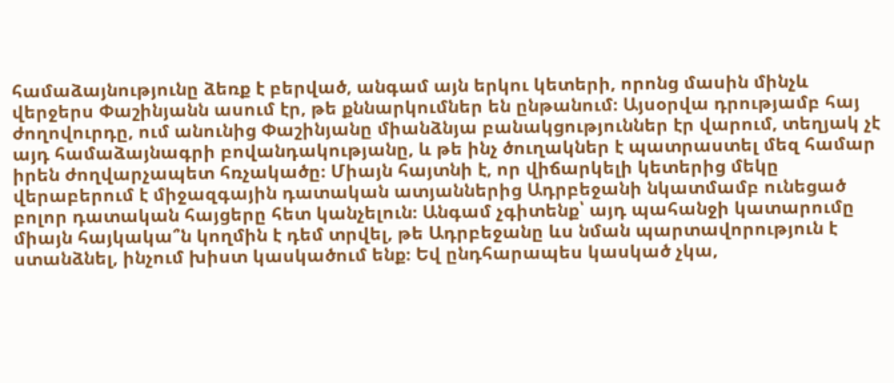համաձայնությունը ձեռք է բերված, անգամ այն երկու կետերի, որոնց մասին մինչև վերջերս Փաշինյանն ասում էր, թե քննարկումներ են ընթանում։ Այսօրվա դրությամբ հայ ժողովուրդը, ում անունից Փաշինյանը միանձնյա բանակցություններ էր վարում, տեղյակ չէ այդ համաձայնագրի բովանդակությանը, և թե ինչ ծուղակներ է պատրաստել մեզ համար իրեն ժողվարչապետ հռչակածը։ Միայն հայտնի է, որ վիճարկելի կետերից մեկը վերաբերում է միջազգային դատական ատյաններից Ադրբեջանի նկատմամբ ունեցած բոլոր դատական հայցերը հետ կանչելուն։ Անգամ չգիտենք՝ այդ պահանջի կատարումը միայն հայկակա՞ն կողմին է դեմ տրվել, թե Ադրբեջանը ևս նման պարտավորություն է ստանձնել, ինչում խիստ կասկածում ենք։ Եվ ընդհարապես կասկած չկա,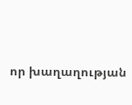որ խաղաղության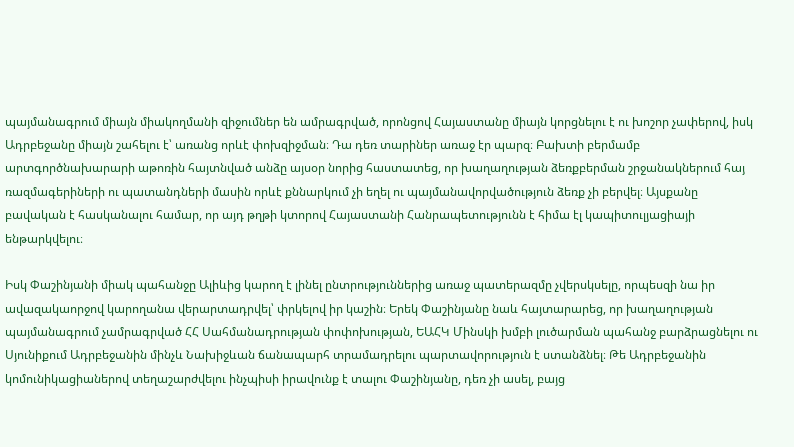պայմանագրում միայն միակողմանի զիջումներ են ամրագրված, որոնցով Հայաստանը միայն կորցնելու է ու խոշոր չափերով, իսկ Ադրբեջանը միայն շահելու է՝ առանց որևէ փոխզիջման։ Դա դեռ տարիներ առաջ էր պարզ։ Բախտի բերմամբ արտգործնախարարի աթոռին հայտնված անձը այսօր նորից հաստատեց, որ խաղաղության ձեռքբերման շրջանակներում հայ ռազմագերիների ու պատանդների մասին որևէ քննարկում չի եղել ու պայմանավորվածություն ձեռք չի բերվել։ Այսքանը բավական է հասկանալու համար, որ այդ թղթի կտորով Հայաստանի Հանրապետությունն է հիմա էլ կապիտուլյացիայի ենթարկվելու։

Իսկ Փաշինյանի միակ պահանջը Ալիևից կարող է լինել ընտրություններից առաջ պատերազմը չվերսկսելը, որպեսզի նա իր ավազակաորջով կարողանա վերարտադրվել՝ փրկելով իր կաշին։ Երեկ Փաշինյանը նաև հայտարարեց, որ խաղաղության պայմանագրում չամրագրված ՀՀ Սահմանադրության փոփոխության, ԵԱՀԿ Մինսկի խմբի լուծարման պահանջ բարձրացնելու ու Սյունիքում Ադրբեջանին մինչև Նախիջևան ճանապարհ տրամադրելու պարտավորություն է ստանձնել։ Թե Ադրբեջանին կոմունիկացիաներով տեղաշարժվելու ինչպիսի իրավունք է տալու Փաշինյանը, դեռ չի ասել, բայց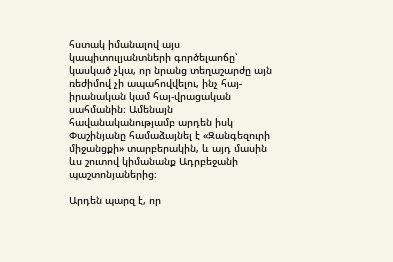հստակ իմանալով այս կապիտուլյանտների գործելաոճը՝ կասկած չկա, որ նրանց տեղաշարժը այն ռեժիմով չի ապահովվելու, ինչ հայ-իրանական կամ հայ-վրացական սահմանին։ Ամենայն հավանականությամբ արդեն իսկ Փաշինյանը համաձայնել է «Զանգեզուրի միջանցքի» տարբերակին, և այդ մասին ևս շուտով կիմանանք Ադրբեջանի պաշտոնյաներից։

Արդեն պարզ է, որ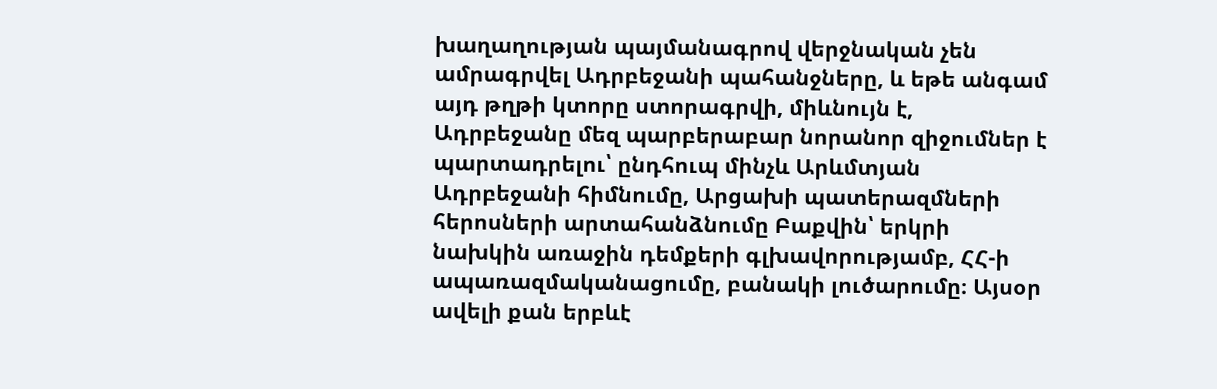խաղաղության պայմանագրով վերջնական չեն ամրագրվել Ադրբեջանի պահանջները, և եթե անգամ այդ թղթի կտորը ստորագրվի, միևնույն է, Ադրբեջանը մեզ պարբերաբար նորանոր զիջումներ է պարտադրելու՝ ընդհուպ մինչև Արևմտյան Ադրբեջանի հիմնումը, Արցախի պատերազմների հերոսների արտահանձնումը Բաքվին՝ երկրի նախկին առաջին դեմքերի գլխավորությամբ, ՀՀ-ի ապառազմականացումը, բանակի լուծարումը։ Այսօր ավելի քան երբևէ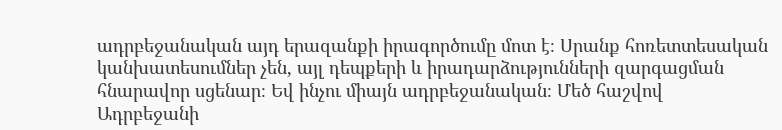ադրբեջանական այդ երազանքի իրագործումը մոտ է։ Սրանք հոռետտեսական կանխատեսումներ չեն, այլ դեպքերի և իրադարձությունների զարգացման հնարավոր սցենար։ Եվ ինչու միայն ադրբեջանական։ Մեծ հաշվով Ադրբեջանի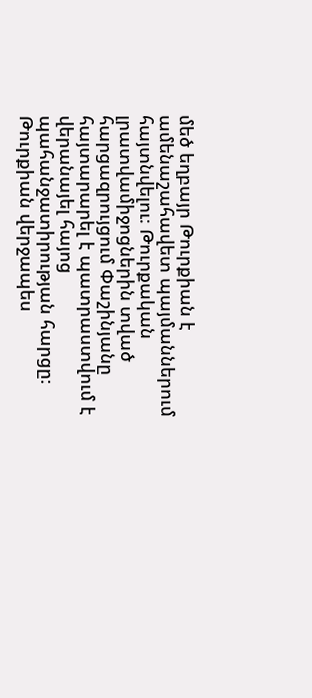մեծ եղբայր Թուրքիան է ամենաշահավետ պայմաններում հայտնվելու։ Թուրքական լրատվամիջոցներին տված հարցազրույցում Փաշինյանը հայտարարել է պատրաստվում է վերանայել հայոց պահանջատիրության հարցը։ Թուրքիան վերջապես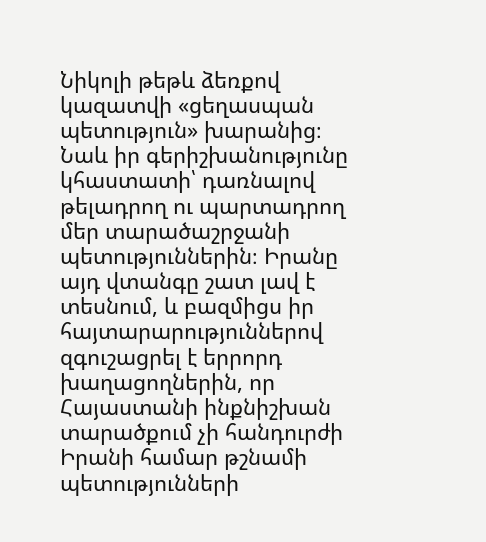Նիկոլի թեթև ձեռքով կազատվի «ցեղասպան պետություն» խարանից։ Նաև իր գերիշխանությունը կհաստատի՝ դառնալով թելադրող ու պարտադրող մեր տարածաշրջանի պետություններին։ Իրանը այդ վտանգը շատ լավ է տեսնում, և բազմիցս իր հայտարարություններով զգուշացրել է երրորդ խաղացողներին, որ Հայաստանի ինքնիշխան տարածքում չի հանդուրժի Իրանի համար թշնամի պետությունների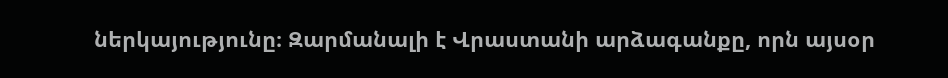ներկայությունը։ Զարմանալի է Վրաստանի արձագանքը, որն այսօր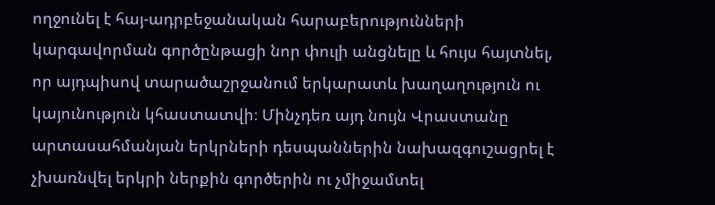ողջունել է հայ-ադրբեջանական հարաբերությունների կարգավորման գործընթացի նոր փուլի անցնելը և հույս հայտնել, որ այդպիսով տարածաշրջանում երկարատև խաղաղություն ու կայունություն կհաստատվի։ Մինչդեռ այդ նույն Վրաստանը արտասահմանյան երկրների դեսպաններին նախազգուշացրել է չխառնվել երկրի ներքին գործերին ու չմիջամտել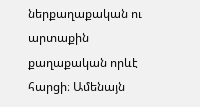ներքաղաքական ու արտաքին քաղաքական որևէ հարցի։ Ամենայն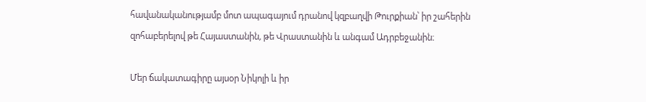հավանականությամբ մոտ ապագայում դրանով կզբաղվի Թուրքիան՝ իր շահերին զոհաբերելով թե Հայաստանին, թե Վրաստանին և անգամ Ադրբեջանին։

Մեր ճակատագիրը այսօր Նիկոլի և իր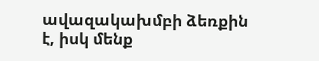ավազակախմբի ձեռքին է, իսկ մենք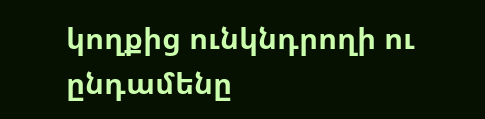կողքից ունկնդրողի ու ընդամենը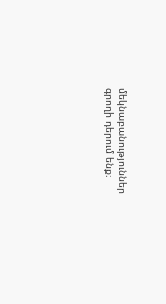մեկնաբանություններ գրողի դերում ենք։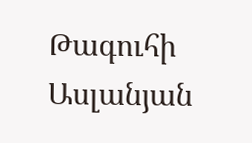Թագուհի Ասլանյան